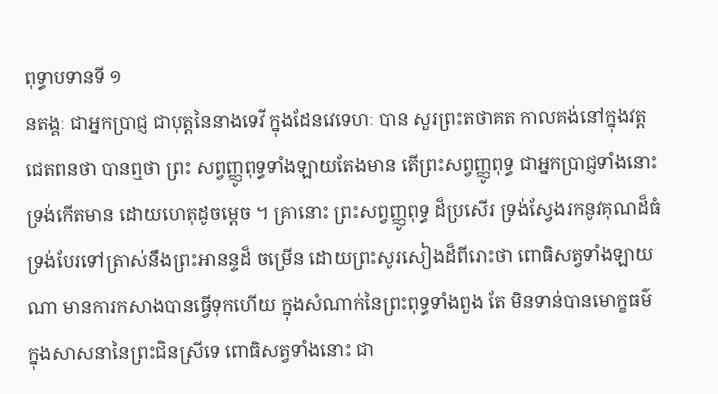ពុទ្ធាបទានទី ១
នតង្គៈ ជាអ្នកប្រាជ្ញ ជាបុត្តនៃនាងទេវី ក្នុងដែនវេទេហៈ បាន សួរព្រះតថាគត កាលគង់នៅក្នុងវត្តជេតពនថា បានឮថា ព្រះ សព្វញ្ញូពុទ្ធទាំងឡាយតែងមាន តើព្រះសព្វញ្ញូពុទ្ធ ជាអ្នកប្រាជ្ញទាំងនោះ ទ្រង់កើតមាន ដោយហេតុដូចម្តេច ។ គ្រានោះ ព្រះសព្វញ្ញូពុទ្ធ ដ៏ប្រសើរ ទ្រង់ស្វែងរកនូវគុណដ៏ធំ ទ្រង់បែរទៅត្រាស់នឹងព្រះអានន្ទដ៏ ចម្រើន ដោយព្រះសូរសៀងដ៏ពីរោះថា ពោធិសត្វទាំងឡាយណា មានការកសាងបានធ្វើទុកហើយ ក្នុងសំណាក់នៃព្រះពុទ្ធទាំងពួង តែ មិនទាន់បានមោក្ខធម៌ ក្នុងសាសនានៃព្រះជិនស្រីទេ ពោធិសត្វទាំងនោះ ជា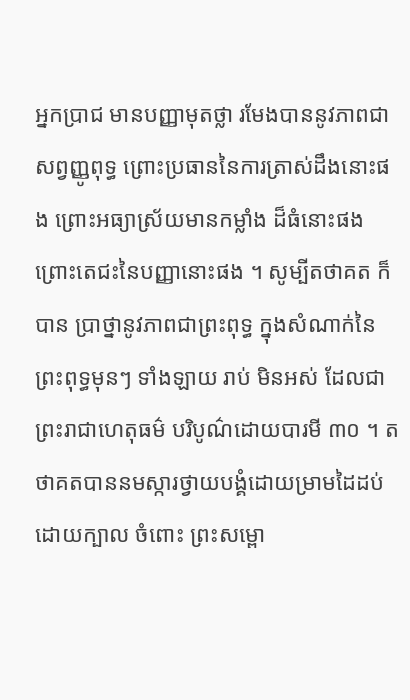អ្នកប្រាជ មានបញ្ញាមុតថ្លា រមែងបាននូវភាពជាសព្វញ្ញូពុទ្ធ ព្រោះប្រធាននៃការត្រាស់ដឹងនោះផង ព្រោះអធ្យាស្រ័យមានកម្លាំង ដ៏ធំនោះផង ព្រោះតេជះនៃបញ្ញានោះផង ។ សូម្បីតថាគត ក៏បាន ប្រាថ្នានូវភាពជាព្រះពុទ្ធ ក្នុងសំណាក់នៃព្រះពុទ្ធមុនៗ ទាំងឡាយ រាប់ មិនអស់ ដែលជាព្រះរាជាហេតុធម៌ បរិបូណ៌ដោយបារមី ៣០ ។ តថាគតបាននមស្ការថ្វាយបង្គំដោយម្រាមដៃដប់ ដោយក្បាល ចំពោះ ព្រះសម្ពោ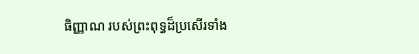ធិញ្ញាណ របស់ព្រះពុទ្ធដ៏ប្រសើរទាំង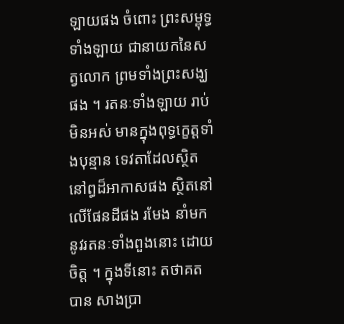ឡាយផង ចំពោះ ព្រះសម្ពុទ្ធទាំងឡាយ ជានាយកនៃសត្វលោក ព្រមទាំងព្រះសង្ឃ ផង ។ រតនៈទាំងឡាយ រាប់មិនអស់ មានក្នុងពុទ្ធក្ខេត្តទាំងបុន្មាន ទេវតាដែលស្ថិតនៅព្ធដ៏អាកាសផង ស្ថិតនៅលើផែនដីផង រមែង នាំមកនូវរតនៈទាំងពួងនោះ ដោយចិត្ត ។ ក្នុងទីនោះ តថាគតបាន សាងប្រា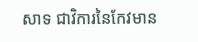សាទ ជាវិការនៃកែវមាន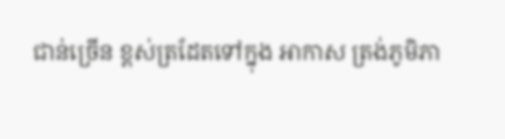ជាន់ច្រើន ខ្ពស់ត្រដែតទៅក្នុង អាកាស ត្រង់ភូមិភា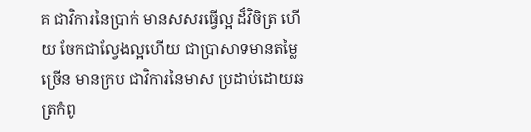គ ជាវិការនៃប្រាក់ មានសសរធ្វើល្អ ដ៏វិចិត្រ ហើយ ចែកជាល្វែងល្អហើយ ជាប្រាសាទមានតម្លៃច្រើន មានក្រប ជាវិការនៃមាស ប្រដាប់ដោយឆត្រកំពូ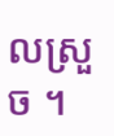លស្រួច ។